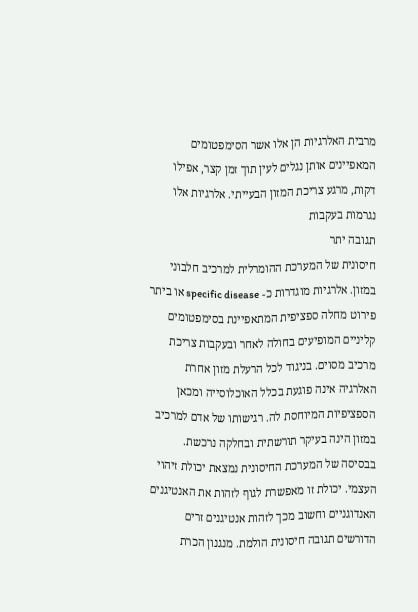מרבית האלרגיות הן אלו אשר הסימפטומים המאפיינים אותן נגלים לעין תוך זמן קצר, אפילו דקות, מרגע צריכת המזון הבעייתי. אלרגיות אלו נגרמות בעקבות
תגובה יתר
חיסונית של המערכת ההומרלית למרכיב חלבוני במזון. אלרגיות מוגדרות כ- specific disease או ביתר פירוט מחלה ספציפית המתאפיינת בסימפטומים קליניים המופיעים בחולה לאחר ובעקבות צריכת מרכיב מסוים. בניגוד לכל הרעלת מזון אחרת האלרגיה אינה פוגעת בכלל האוכלוסייה ומכאן הספציפיות המיוחסת לה. רגישותו של אדם למרכיב במזון הינה בעיקר תורשתית ובחלקה נרכשת. בבסיסה של המערכת החיסונית נמצאת יכולת זיהוי העצמי. יכולת זו מאפשרת לגוף לזהות את האנטיגנים האנדוגניים וחשוב מכך לזהות אנטיגנים זרים הדורשים תגובה חיסונית הולמת. מנגנון הכרת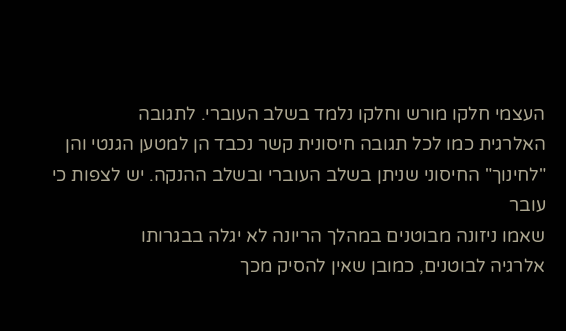העצמי חלקו מורש וחלקו נלמד בשלב העוברי. לתגובה
האלרגית כמו לכל תגובה חיסונית קשר נכבד הן למטען הגנטי והן "לחינוך" החיסוני שניתן בשלב העוברי ובשלב ההנקה. יש לצפות כי עובר
שאמו ניזונה מבוטנים במהלך הריונה לא יגלה בבגרותו
אלרגיה לבוטנים, כמובן שאין להסיק מכך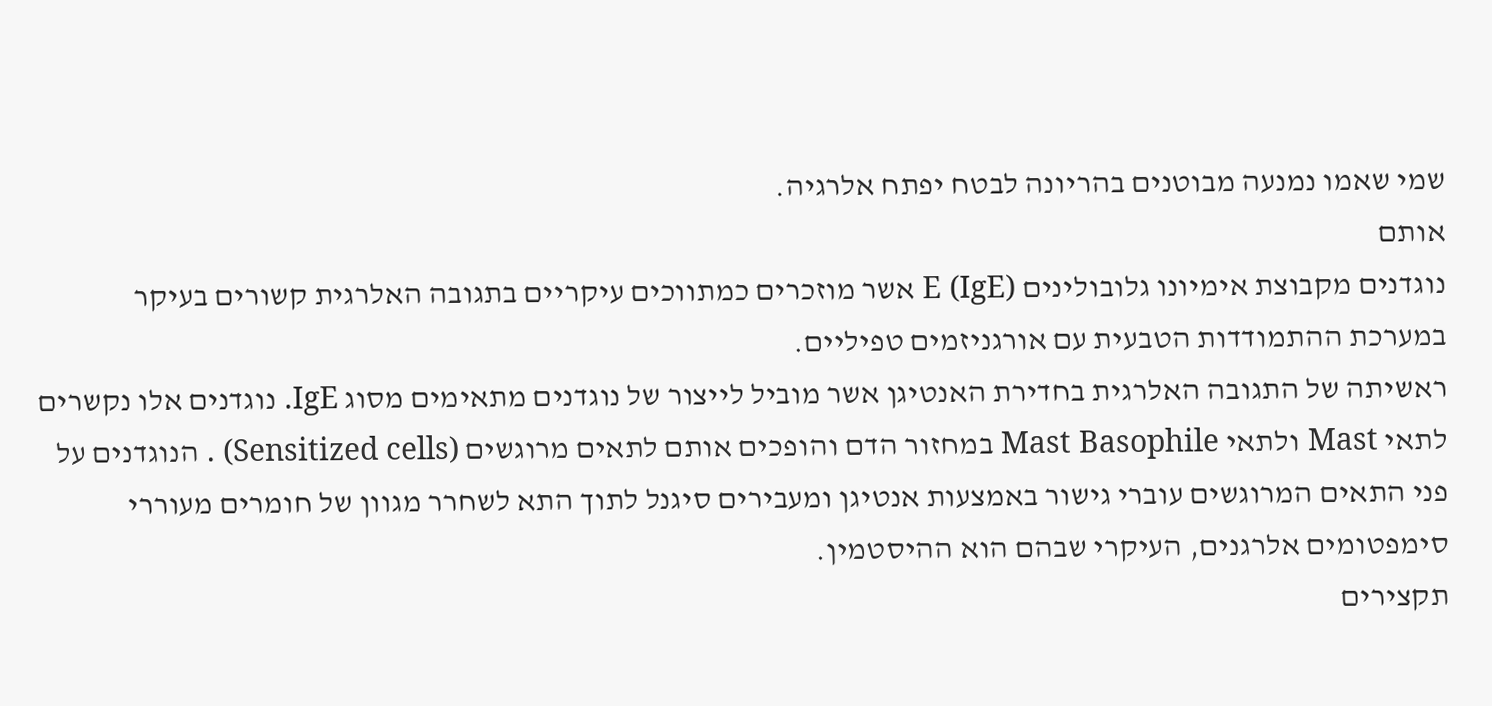שמי שאמו נמנעה מבוטנים בהריונה לבטח יפתח אלרגיה.
אותם
נוגדנים מקבוצת אימיונו גלובולינים E (IgE) אשר מוזכרים כמתווכים עיקריים בתגובה האלרגית קשורים בעיקר במערכת ההתמודדות הטבעית עם אורגניזמים טפיליים.
ראשיתה של התגובה האלרגית בחדירת האנטיגן אשר מוביל לייצור של נוגדנים מתאימים מסוג IgE. נוגדנים אלו נקשרים לתאי Mast ולתאי Mast Basophile במחזור הדם והופכים אותם לתאים מרוגשים (Sensitized cells) . הנוגדנים על פני התאים המרוגשים עוברי גישור באמצעות אנטיגן ומעבירים סיגנל לתוך התא לשחרר מגוון של חומרים מעוררי סימפטומים אלרגנים, העיקרי שבהם הוא ההיסטמין.
תקצירים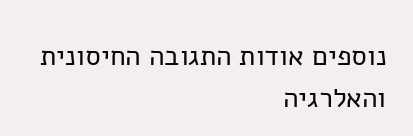נוספים אודות התגובה החיסונית והאלרגיה